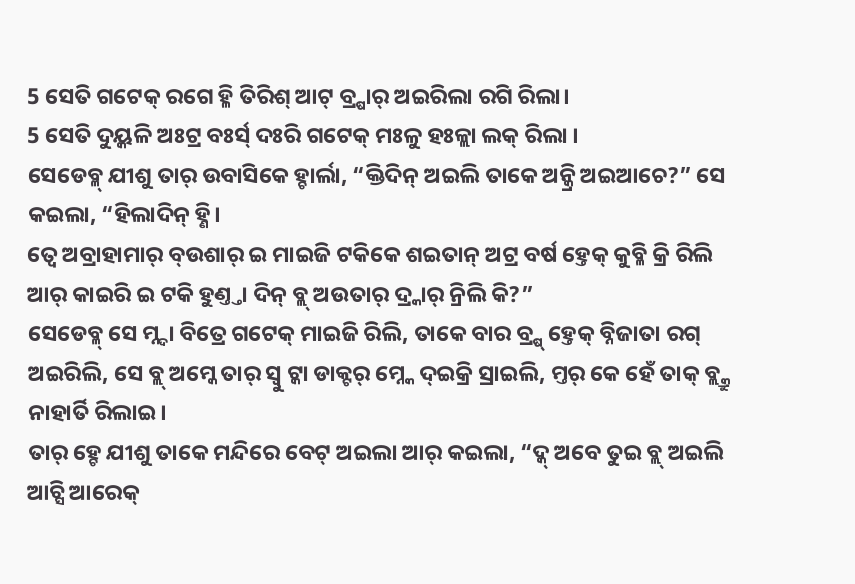5 ସେତି ଗଟେକ୍ ରଗେ ହ୍ଳି ତିରିଶ୍ ଆଟ୍ ବ୍ର୍ଷାର୍ ଅଇରିଲା ରଗି ରିଲା।
5 ସେତି ଦୁୟ୍କଳି ଅଃଟ୍ର ବଃର୍ସ୍ ଦଃରି ଗଟେକ୍ ମଃଳୁ ହଃଳ୍ଲା ଲକ୍ ରିଲା ।
ସେଡେବ୍ଳ୍ ଯୀଶୁ ତାର୍ ଉବାସିକେ ହ୍ଚାର୍ଲା, “କ୍ତିଦିନ୍ ଅଇଲି ତାକେ ଅନ୍କ୍ରି ଅଇଆଚେ?” ସେ କଇଲା, “ହିଲାଦିନ୍ ହ୍ଣି।
ତ୍ବେ ଅବ୍ରାହାମାର୍ ବ୍ଉଶାର୍ ଇ ମାଇଜି ଟକିକେ ଶଇତାନ୍ ଅଟ୍ର ବର୍ଷ ହ୍ତେକ୍ କୁବ୍ଳି କ୍ରି ରିଲି ଆର୍ କାଇରି ଇ ଟକି ହୁଣ୍ତ୍ତା ଦିନ୍ ବ୍ଲ୍ ଅଉତାର୍ ଦ୍ର୍କାର୍ ନ୍ରିଲି କି?”
ସେଡେବ୍ଳ୍ ସେ ମ୍ନ୍ଦା ବିତ୍ରେ ଗଟେକ୍ ମାଇଜି ରିଲି, ତାକେ ବାର ବ୍ର୍ଷ୍ ହ୍ତେକ୍ ବ୍ନିଜାତା ରଗ୍ ଅଇରିଲି, ସେ ବ୍ଲ୍ ଅମ୍କେ ତାର୍ ସ୍ବୁ ଟ୍କା ଡାକ୍ଟର୍ ମ୍ନ୍କେ ଦ୍ଇକ୍ରି ସ୍ରାଇଲି, ମ୍ତର୍ କେ ହେଁ ତାକ୍ ବ୍ଲ୍କ୍ରୁ ନାହାର୍ତି ରିଲାଇ।
ତାର୍ ହ୍ଚେ ଯୀଶୁ ତାକେ ମନ୍ଦିରେ ବେଟ୍ ଅଇଲା ଆର୍ କଇଲା, “ଦ୍କ୍ ଅବେ ତୁଇ ବ୍ଲ୍ ଅଇଲି ଆଚ୍ସି ଆରେକ୍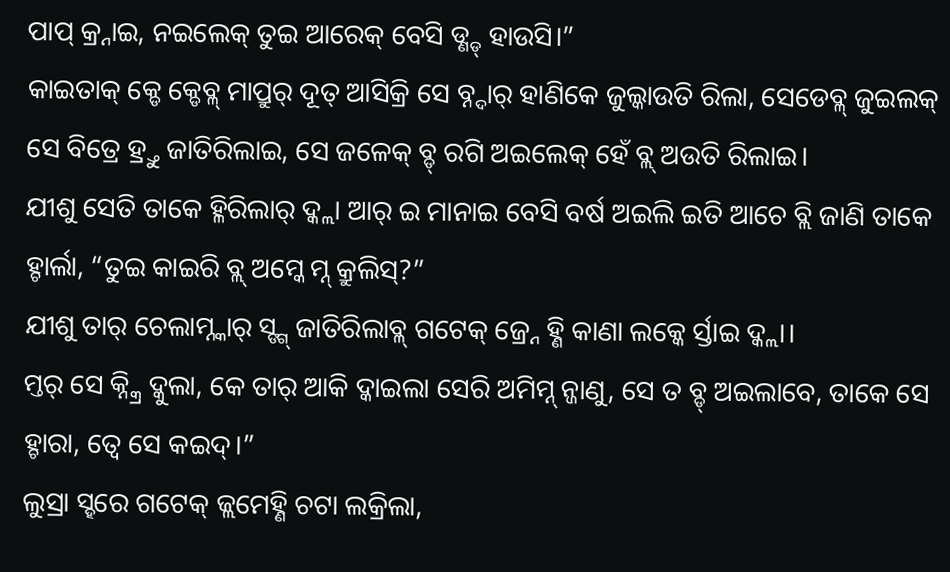ପାପ୍ କ୍ର୍ନାଇ, ନଇଲେକ୍ ତୁଇ ଆରେକ୍ ବେସି ଡ୍ଣ୍ଡ୍ ହାଉସି।”
କାଇତାକ୍ କ୍ଡେ କ୍ଡେବ୍ଳ୍ ମାପ୍ରୁର୍ ଦୂତ୍ ଆସିକ୍ରି ସେ ବ୍ନ୍ଦାର୍ ହାଣିକେ ଜୁଲ୍କାଉତି ରିଲା, ସେଡେବ୍ଳ୍ ଜୁଇଲକ୍ ସେ ବିତ୍ରେ ହ୍ର୍ତୁ ଜାତିରିଲାଇ, ସେ ଜଳେକ୍ ବ୍ଡ୍ ରଗି ଅଇଲେକ୍ ହେଁ ବ୍ଲ୍ ଅଉତି ରିଲାଇ।
ଯୀଶୁ ସେତି ତାକେ ହ୍ଳିରିଲାର୍ ଦ୍କ୍ଲା ଆର୍ ଇ ମାନାଇ ବେସି ବର୍ଷ ଅଇଲି ଇତି ଆଚେ ବ୍ଲି ଜାଣି ତାକେ ହ୍ଚାର୍ଲା, “ତୁଇ କାଇରି ବ୍ଲ୍ ଅମ୍କେ ମ୍ନ୍ କ୍ରୁଲିସ୍?”
ଯୀଶୁ ତାର୍ ଚେଲାମ୍ନ୍କାର୍ ସ୍ଙ୍ଗ୍ ଜାତିରିଲାବ୍ଳ୍ ଗଟେକ୍ ଜ୍ର୍ନେ ହ୍ଣି କାଣା ଲକ୍କେ ର୍ସ୍ତାଇ ଦ୍କ୍ଲା।
ମ୍ତର୍ ସେ କ୍ନ୍କ୍ରି ଦ୍କୁଲା, କେ ତାର୍ ଆକି ଦ୍କାଇଲା ସେରି ଅମିମ୍ନ୍ ନ୍ଜାଣୁ, ସେ ତ ବ୍ଡ୍ ଅଇଲାବେ, ତାକେ ସେ ହ୍ଚାରା, ତ୍ବେ ସେ କଇଦ୍।”
ଲୁସ୍ରା ସ୍ହରେ ଗଟେକ୍ ଜ୍ଲମେହ୍ଣି ଚଟା ଲକ୍ରିଲା,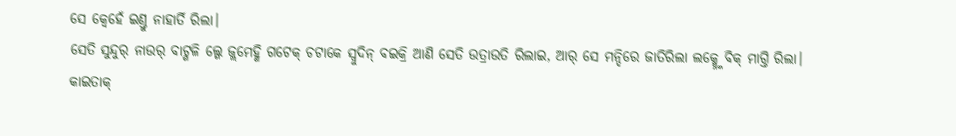ସେ କ୍ବେହେଁ ଇଣ୍ତୁ ନାହାର୍ତି ରିଲା।
ସେତି ସୁନ୍ଦୁର୍ ନାଉର୍ ବାଟ୍ଗଳି ଲ୍ଗେ ଜ୍ଲମେହ୍ଣି ଗଟେକ୍ ଚଟାକେ ସ୍ବୁଦିନ୍ ବଇକ୍ରି ଆଣି ସେତି ଉତ୍ରାଉତି ରିଲାଇ, ଆର୍ ସେ ମନ୍ଦିରେ ଜାତିରିଲା ଲକ୍ମ୍ନ୍କେ ବିକ୍ ମାଗ୍ତି ରିଲା।
କାଇତାକ୍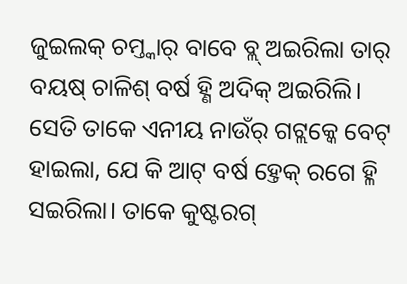ଜୁଇଲକ୍ ଚମ୍ତ୍କାର୍ ବାବେ ବ୍ଲ୍ ଅଇରିଲା ତାର୍ ବୟଷ୍ ଚାଳିଶ୍ ବର୍ଷ ହ୍ଣି ଅଦିକ୍ ଅଇରିଲି।
ସେତି ତାକେ ଏନୀୟ ନାଉଁର୍ ଗଟ୍ଲକ୍କେ ବେଟ୍ ହାଇଲା, ଯେ କି ଆଟ୍ ବର୍ଷ ହ୍ତେକ୍ ରଗେ ହ୍ଳି ସଇରିଲା। ତାକେ କୁଷ୍ଟରଗ୍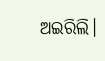ଅଇରିଲି।